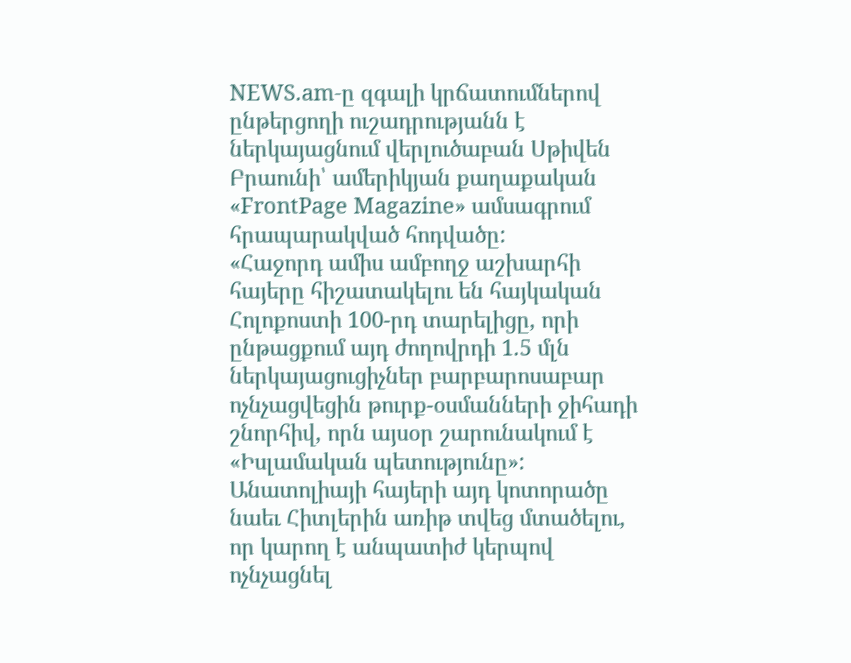NEWS.am-ը զգալի կրճատումներով ընթերցողի ուշադրությանն է ներկայացնում վերլուծաբան Սթիվեն Բրաունի՝ ամերիկյան քաղաքական «FrontPage Magazine» ամսագրում հրապարակված հոդվածը:
«Հաջորդ ամիս ամբողջ աշխարհի հայերը հիշատակելու են հայկական Հոլոքոստի 100-րդ տարելիցը, որի ընթացքում այդ ժողովրդի 1.5 մլն ներկայացուցիչներ բարբարոսաբար ոչնչացվեցին թուրք-օսմանների ջիհադի շնորհիվ, որն այսօր շարունակում է «Իսլամական պետությունը»: Անատոլիայի հայերի այդ կոտորածը նաեւ Հիտլերին առիթ տվեց մտածելու, որ կարող է անպատիժ կերպով ոչնչացնել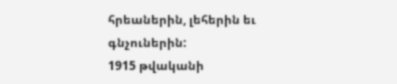հրեաներին, լեհերին եւ գնչուներին:
1915 թվականի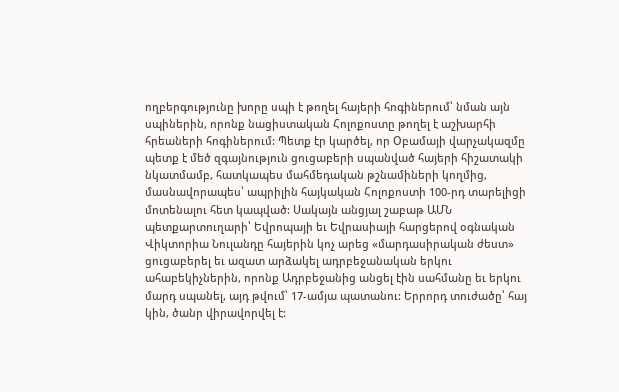ողբերգությունը խորը սպի է թողել հայերի հոգիներում՝ նման այն սպիներին, որոնք նացիստական Հոլոքոստը թողել է աշխարհի հրեաների հոգիներում: Պետք էր կարծել, որ Օբամայի վարչակազմը պետք է մեծ զգայնություն ցուցաբերի սպանված հայերի հիշատակի նկատմամբ, հատկապես մահմեդական թշնամիների կողմից, մասնավորապես՝ ապրիլին հայկական Հոլոքոստի 100-րդ տարելիցի մոտենալու հետ կապված: Սակայն անցյալ շաբաթ ԱՄՆ պետքարտուղարի՝ Եվրոպայի եւ Եվրասիայի հարցերով օգնական Վիկտորիա Նուլանդը հայերին կոչ արեց «մարդասիրական ժեստ» ցուցաբերել եւ ազատ արձակել ադրբեջանական երկու ահաբեկիչներին, որոնք Ադրբեջանից անցել էին սահմանը եւ երկու մարդ սպանել, այդ թվում՝ 17-ամյա պատանու: Երրորդ տուժածը՝ հայ կին, ծանր վիրավորվել է: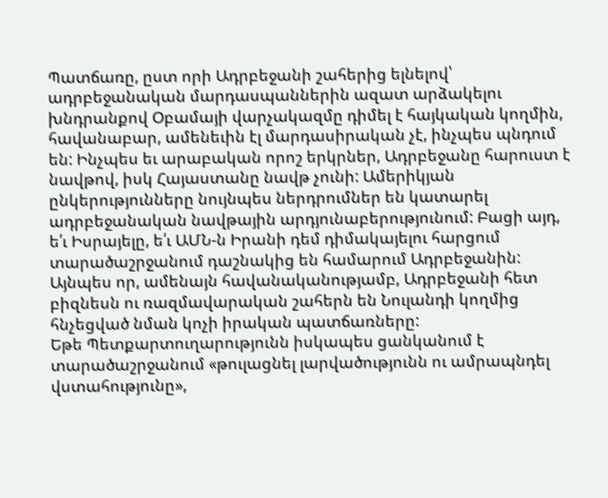Պատճառը, ըստ որի Ադրբեջանի շահերից ելնելով՝ ադրբեջանական մարդասպաններին ազատ արձակելու խնդրանքով Օբամայի վարչակազմը դիմել է հայկական կողմին, հավանաբար, ամենեւին էլ մարդասիրական չէ, ինչպես պնդում են: Ինչպես եւ արաբական որոշ երկրներ, Ադրբեջանը հարուստ է նավթով, իսկ Հայաստանը նավթ չունի: Ամերիկյան ընկերությունները նույնպես ներդրումներ են կատարել ադրբեջանական նավթային արդյունաբերությունում: Բացի այդ, ե՛ւ Իսրայելը, ե՛ւ ԱՄՆ-ն Իրանի դեմ դիմակայելու հարցում տարածաշրջանում դաշնակից են համարում Ադրբեջանին: Այնպես որ, ամենայն հավանականությամբ, Ադրբեջանի հետ բիզնեսն ու ռազմավարական շահերն են Նուլանդի կողմից հնչեցված նման կոչի իրական պատճառները:
Եթե Պետքարտուղարությունն իսկապես ցանկանում է տարածաշրջանում «թուլացնել լարվածությունն ու ամրապնդել վստահությունը»,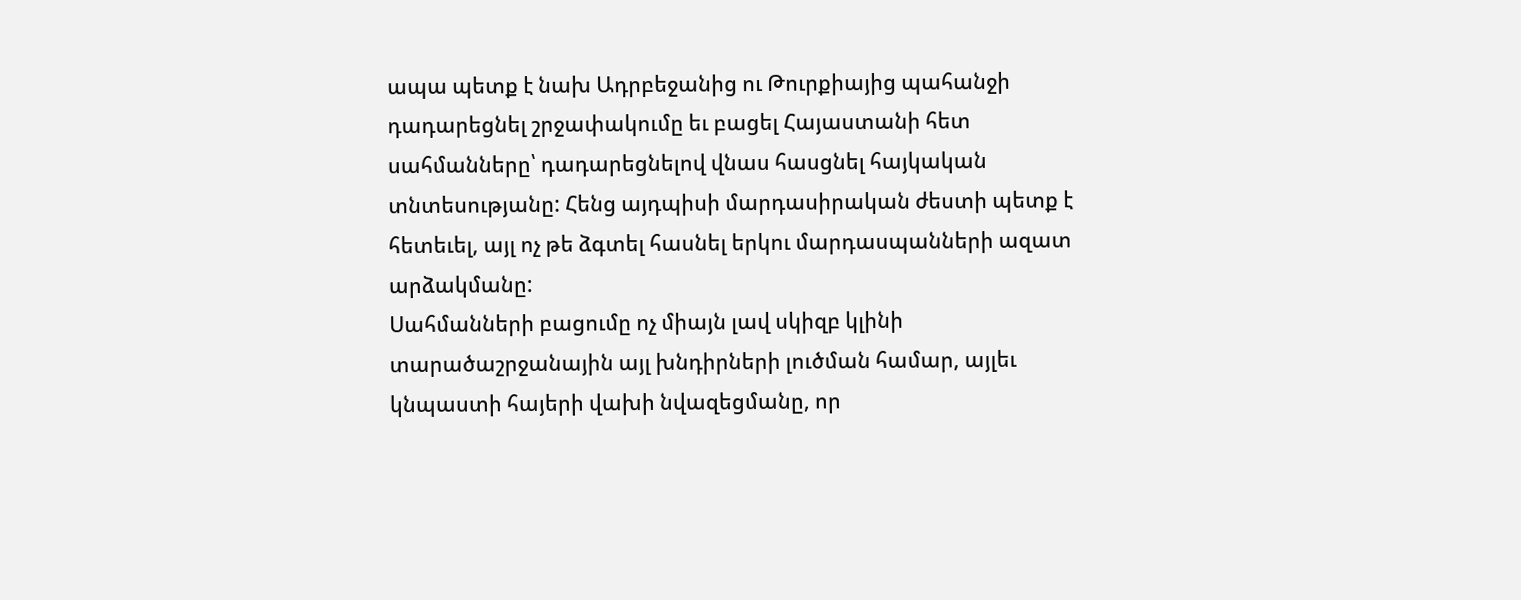ապա պետք է նախ Ադրբեջանից ու Թուրքիայից պահանջի դադարեցնել շրջափակումը եւ բացել Հայաստանի հետ սահմանները՝ դադարեցնելով վնաս հասցնել հայկական տնտեսությանը: Հենց այդպիսի մարդասիրական ժեստի պետք է հետեւել, այլ ոչ թե ձգտել հասնել երկու մարդասպանների ազատ արձակմանը:
Սահմանների բացումը ոչ միայն լավ սկիզբ կլինի տարածաշրջանային այլ խնդիրների լուծման համար, այլեւ կնպաստի հայերի վախի նվազեցմանը, որ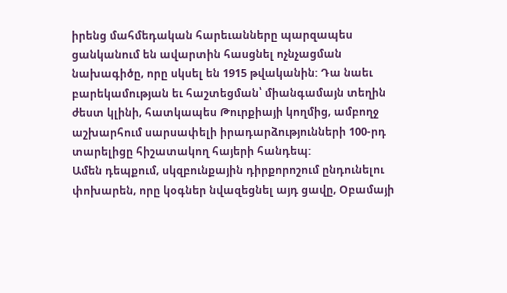իրենց մահմեդական հարեւանները պարզապես ցանկանում են ավարտին հասցնել ոչնչացման նախագիծը, որը սկսել են 1915 թվականին: Դա նաեւ բարեկամության եւ հաշտեցման՝ միանգամայն տեղին ժեստ կլինի, հատկապես Թուրքիայի կողմից, ամբողջ աշխարհում սարսափելի իրադարձությունների 100-րդ տարելիցը հիշատակող հայերի հանդեպ:
Ամեն դեպքում, սկզբունքային դիրքորոշում ընդունելու փոխարեն, որը կօգներ նվազեցնել այդ ցավը, Օբամայի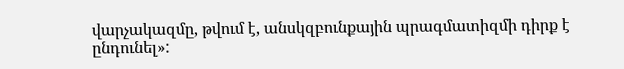վարչակազմը, թվում է, անսկզբունքային պրագմատիզմի դիրք է ընդունել»: